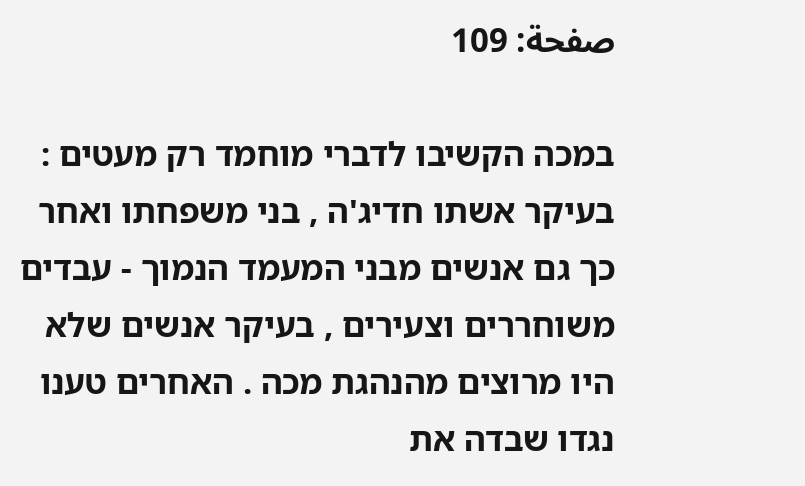صفحة: 109

במכה הקשיבו לדברי מוחמד רק מעטים : בעיקר אשתו חדיג'ה , בני משפחתו ואחר כך גם אנשים מבני המעמד הנמוך - עבדים משוחררים וצעירים , בעיקר אנשים שלא היו מרוצים מהנהגת מכה . האחרים טענו נגדו שבדה את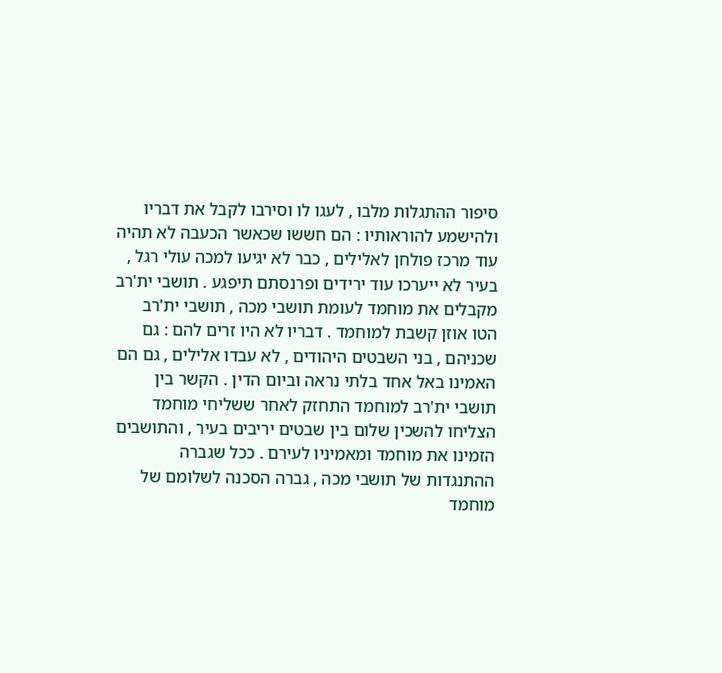סיפור ההתגלות מלבו , לעגו לו וסירבו לקבל את דבריו ולהישמע להוראותיו : הם חששו שכאשר הכעבה לא תהיה עוד מרכז פולחן לאלילים , כבר לא יגיעו למכה עולי רגל , בעיר לא ייערכו עוד ירידים ופרנסתם תיפגע . תושבי ית'רב מקבלים את מוחמד לעומת תושבי מכה , תושבי ית'רב הטו אוזן קשבת למוחמד . דבריו לא היו זרים להם : גם שכניהם , בני השבטים היהודים , לא עבדו אלילים , גם הם האמינו באל אחד בלתי נראה וביום הדין . הקשר בין תושבי ית'רב למוחמד התחזק לאחר ששליחי מוחמד הצליחו להשכין שלום בין שבטים יריבים בעיר , והתושבים הזמינו את מוחמד ומאמיניו לעירם . ככל שגברה ההתנגדות של תושבי מכה , גברה הסכנה לשלומם של מוחמד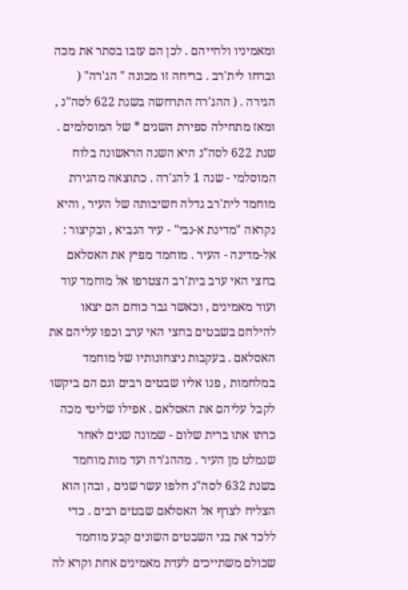ומאמיניו ולחייהם . לכן הם עזבו בסתר את מכה וברחו לית'רב . בריחה זו מכונה " הג'רה" ( הגירה . ( ההג'רה התרחשה בשנת 622 לסה"נ , ומאז מתחילה ספירת השנים * של המוסלמים . שנת 622 לסה"נ היא השנה הראשונה בלוח המוסלמי - שנה 1 להג'רה . כתוצאה מהגירת מוחמד לית'רב גדלה חשיבותה של העיר , והיא נקראה "מדינת א-נבי" - עיר הנביא , ובקיצור : אל-מדינה - העיר . מוחמד מפיץ את האסלאם בחצי האי ערב בית'רב הצטרפו אל מוחמד עוד ועוד מאמינים , וכאשר גבר כוחם הם יצאו להילחם בשבטים בחצי האי ערב וכפו עליהם את האסלאם . בעקבות ניצחונותיו של מוחמד במלחמות , פנו אליו שבטים רבים וגם הם ביקשו לקבל עליהם את האסלאם . אפילו שליטי מכה כרתו אתו ברית שלום - שמונה שנים לאחר שנמלט מן העיר . מההג'רה ועד מות מוחמד בשנת 632 לסה"נ חלפו עשר שנים , ובהן הוא הצליח לצרף אל האסלאם שבטים רבים . כדי ללכד את בני השבטים השונים קבע מוחמד שכולם משתייכים לעדת מאמינים אחת וקרא לה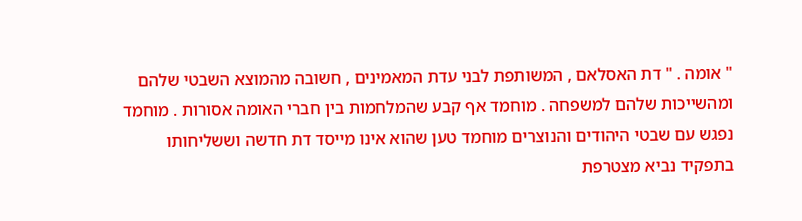" אומה . " דת האסלאם , המשותפת לבני עדת המאמינים , חשובה מהמוצא השבטי שלהם ומהשייכות שלהם למשפחה . מוחמד אף קבע שהמלחמות בין חברי האומה אסורות . מוחמד נפגש עם שבטי היהודים והנוצרים מוחמד טען שהוא אינו מייסד דת חדשה וששליחותו בתפקיד נביא מצטרפת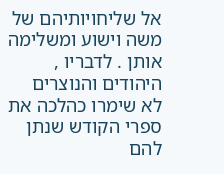אל שליחויותיהם של משה וישוע ומשלימה אותן . לדבריו , היהודים והנוצרים לא שימרו כהלכה את ספרי הקודש שנתן להם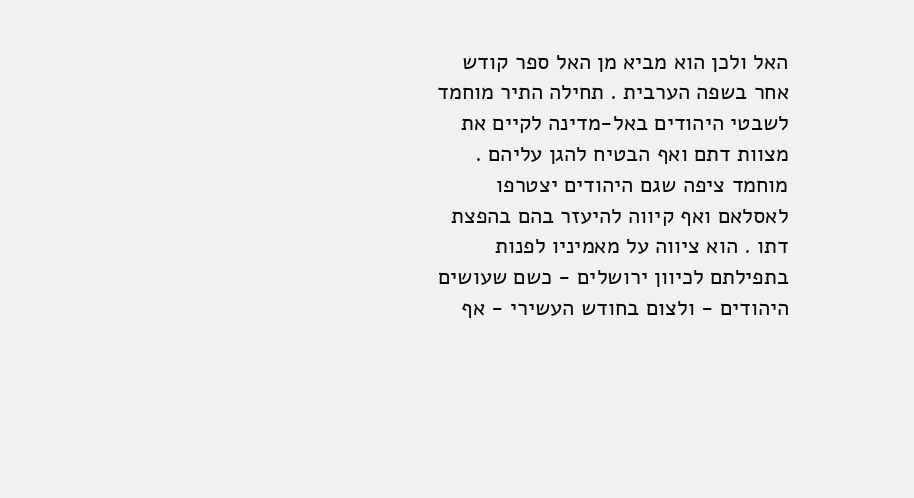האל ולכן הוא מביא מן האל ספר קודש אחר בשפה הערבית . תחילה התיר מוחמד לשבטי היהודים באל-מדינה לקיים את מצוות דתם ואף הבטיח להגן עליהם . מוחמד ציפה שגם היהודים יצטרפו לאסלאם ואף קיווה להיעזר בהם בהפצת דתו . הוא ציווה על מאמיניו לפנות בתפילתם לכיוון ירושלים - כשם שעושים היהודים - ולצום בחודש העשירי - אף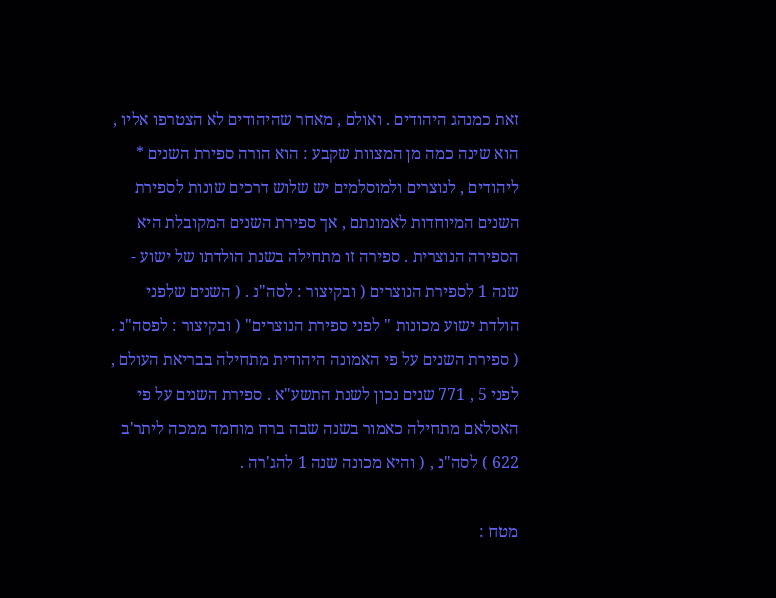זאת כמנהג היהודים . ואולם , מאחר שהיהודים לא הצטרפו אליו , הוא שינה כמה מן המצוות שקבע : הוא הורה ספירת השנים * ליהודים , לנוצרים ולמוסלמים יש שלוש דרכים שונות לספירת השנים המיוחדות לאמונתם , אך ספירת השנים המקובלת היא הספירה הנוצרית . ספירה זו מתחילה בשנת הולדתו של ישוע - שנה 1 לספירת הנוצרים ( ובקיצור : לסה"נ . ( השנים שלפני הולדת ישוע מכונות " לפני ספירת הנוצרים" ( ובקיצור : לפסה"נ . ( ספירת השנים על פי האמונה היהודית מתחילה בבריאת העולם , לפני 5 , 771 שנים נכון לשנת התשע"א . ספירת השנים על פי האסלאם מתחילה כאמור בשנה שבה ברח מוחמד ממכה ליתר'ב 622 ) לסה"נ , ( והיא מכונה שנה 1 להג'רה .

מטח :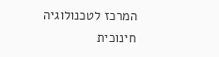המרכז לטכנולוגיה חינוכית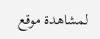لمشاهدة موقع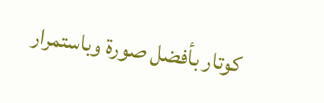كوتار بأفضل صورة وباستمرار